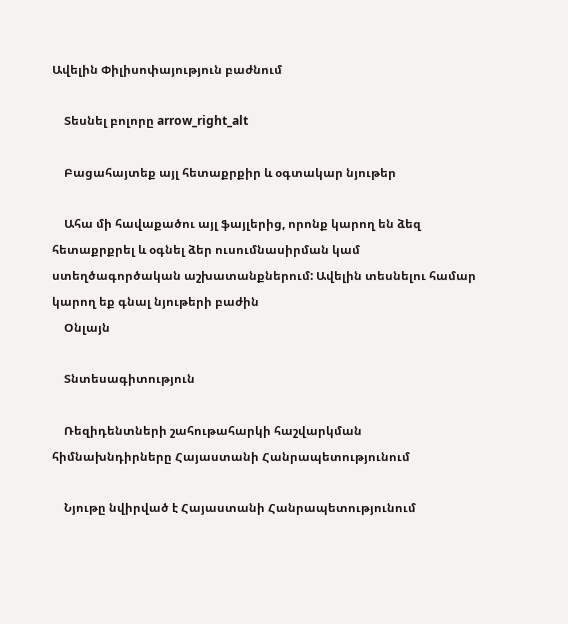Ավելին Փիլիսոփայություն բաժնում

    Տեսնել բոլորը arrow_right_alt

    Բացահայտեք այլ հետաքրքիր և օգտակար նյութեր

    Ահա մի հավաքածու այլ ֆայլերից, որոնք կարող են ձեզ հետաքրքրել և օգնել ձեր ուսումնասիրման կամ ստեղծագործական աշխատանքներում: Ավելին տեսնելու համար կարող եք գնալ նյութերի բաժին
    Օնլայն

    Տնտեսագիտություն

    Ռեզիդենտների շահութահարկի հաշվարկման հիմնախնդիրները Հայաստանի Հանրապետությունում

    Նյութը նվիրված է Հայաստանի Հանրապետությունում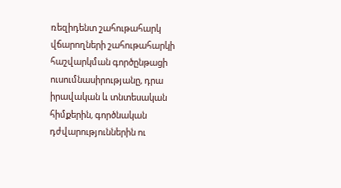ռեզիդենտ շահութահարկ վճարողների շահութահարկի հաշվարկման գործընթացի ուսումնասիրությանը, դրա իրավական և տնտեսական հիմքերին, գործնական դժվարություններին ու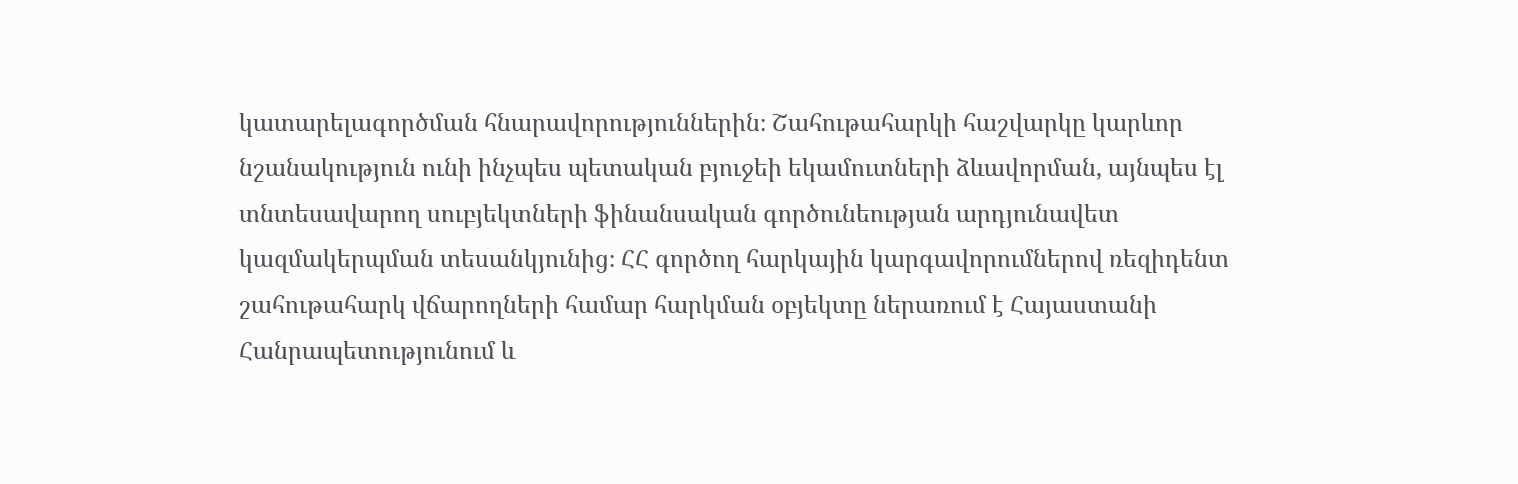կատարելագործման հնարավորություններին։ Շահութահարկի հաշվարկը կարևոր նշանակություն ունի ինչպես պետական բյուջեի եկամուտների ձևավորման, այնպես էլ տնտեսավարող սուբյեկտների ֆինանսական գործունեության արդյունավետ կազմակերպման տեսանկյունից։ ՀՀ գործող հարկային կարգավորումներով ռեզիդենտ շահութահարկ վճարողների համար հարկման օբյեկտը ներառում է Հայաստանի Հանրապետությունում և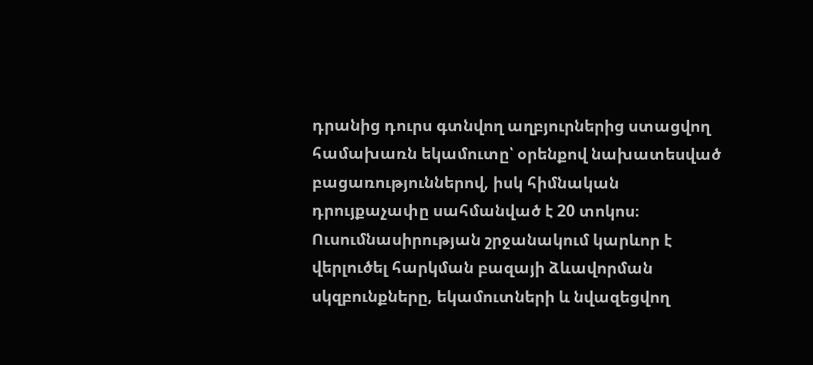դրանից դուրս գտնվող աղբյուրներից ստացվող համախառն եկամուտը՝ օրենքով նախատեսված բացառություններով, իսկ հիմնական դրույքաչափը սահմանված է 20 տոկոս։ Ուսումնասիրության շրջանակում կարևոր է վերլուծել հարկման բազայի ձևավորման սկզբունքները, եկամուտների և նվազեցվող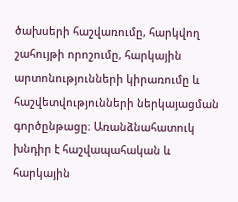ծախսերի հաշվառումը, հարկվող շահույթի որոշումը, հարկային արտոնությունների կիրառումը և հաշվետվությունների ներկայացման գործընթացը։ Առանձնահատուկ խնդիր է հաշվապահական և հարկային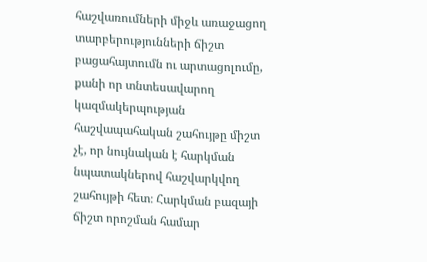հաշվառումների միջև առաջացող տարբերությունների ճիշտ բացահայտումն ու արտացոլումը, քանի որ տնտեսավարող կազմակերպության հաշվապահական շահույթը միշտ չէ, որ նույնական է հարկման նպատակներով հաշվարկվող շահույթի հետ։ Հարկման բազայի ճիշտ որոշման համար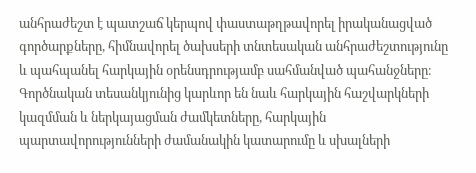անհրաժեշտ է պատշաճ կերպով փաստաթղթավորել իրականացված գործարքները, հիմնավորել ծախսերի տնտեսական անհրաժեշտությունը և պահպանել հարկային օրենսդրությամբ սահմանված պահանջները։ Գործնական տեսանկյունից կարևոր են նաև հարկային հաշվարկների կազմման և ներկայացման ժամկետները, հարկային պարտավորությունների ժամանակին կատարումը և սխալների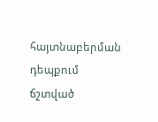հայտնաբերման դեպքում ճշտված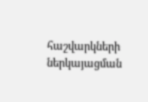հաշվարկների ներկայացման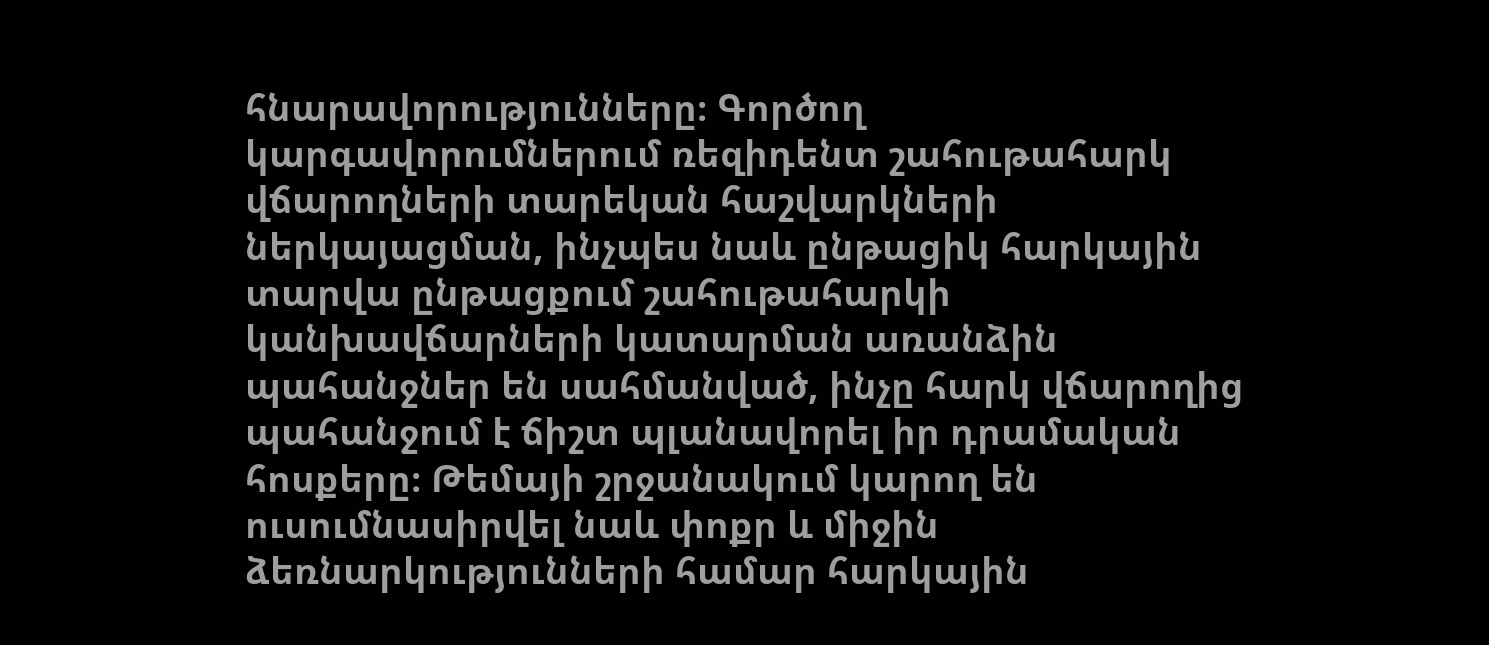հնարավորությունները։ Գործող կարգավորումներում ռեզիդենտ շահութահարկ վճարողների տարեկան հաշվարկների ներկայացման, ինչպես նաև ընթացիկ հարկային տարվա ընթացքում շահութահարկի կանխավճարների կատարման առանձին պահանջներ են սահմանված, ինչը հարկ վճարողից պահանջում է ճիշտ պլանավորել իր դրամական հոսքերը։ Թեմայի շրջանակում կարող են ուսումնասիրվել նաև փոքր և միջին ձեռնարկությունների համար հարկային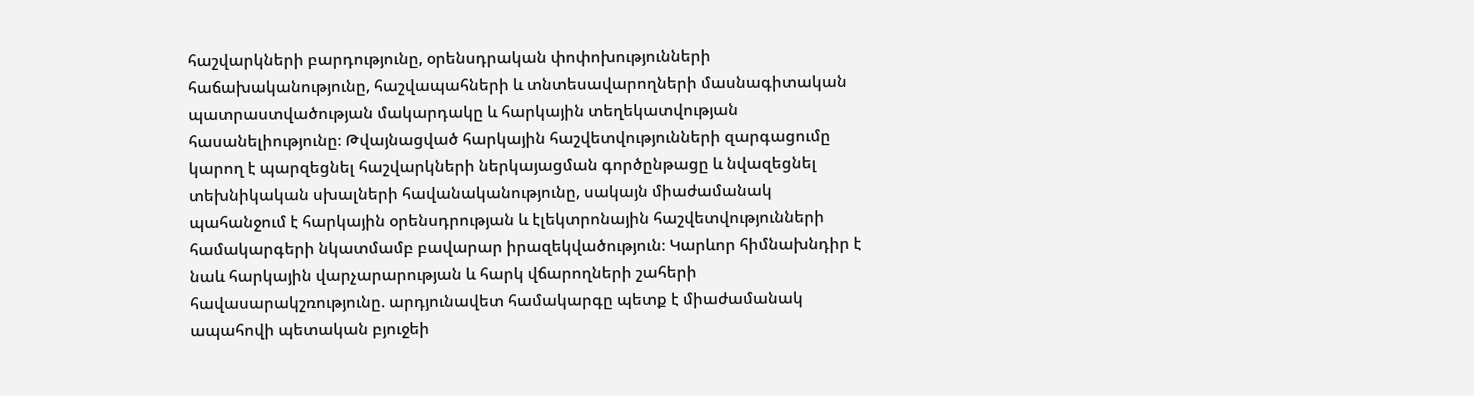հաշվարկների բարդությունը, օրենսդրական փոփոխությունների հաճախականությունը, հաշվապահների և տնտեսավարողների մասնագիտական պատրաստվածության մակարդակը և հարկային տեղեկատվության հասանելիությունը։ Թվայնացված հարկային հաշվետվությունների զարգացումը կարող է պարզեցնել հաշվարկների ներկայացման գործընթացը և նվազեցնել տեխնիկական սխալների հավանականությունը, սակայն միաժամանակ պահանջում է հարկային օրենսդրության և էլեկտրոնային հաշվետվությունների համակարգերի նկատմամբ բավարար իրազեկվածություն։ Կարևոր հիմնախնդիր է նաև հարկային վարչարարության և հարկ վճարողների շահերի հավասարակշռությունը. արդյունավետ համակարգը պետք է միաժամանակ ապահովի պետական բյուջեի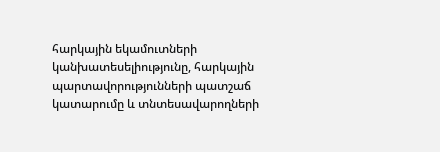հարկային եկամուտների կանխատեսելիությունը, հարկային պարտավորությունների պատշաճ կատարումը և տնտեսավարողների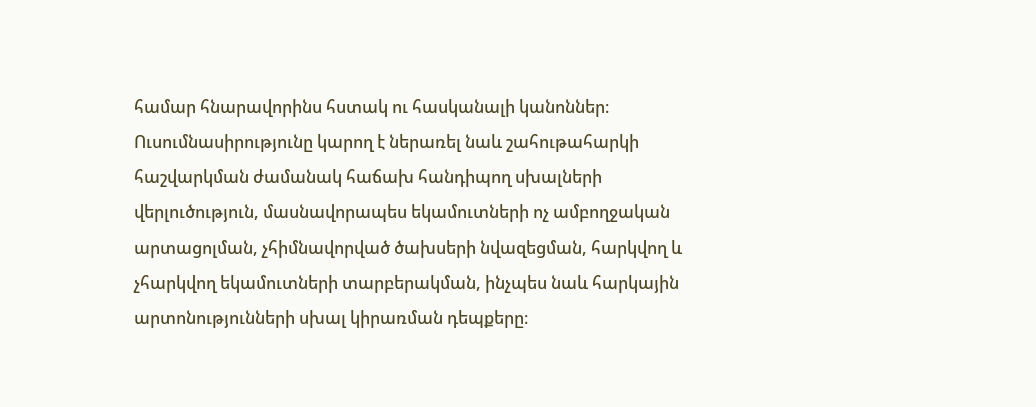համար հնարավորինս հստակ ու հասկանալի կանոններ։ Ուսումնասիրությունը կարող է ներառել նաև շահութահարկի հաշվարկման ժամանակ հաճախ հանդիպող սխալների վերլուծություն, մասնավորապես եկամուտների ոչ ամբողջական արտացոլման, չհիմնավորված ծախսերի նվազեցման, հարկվող և չհարկվող եկամուտների տարբերակման, ինչպես նաև հարկային արտոնությունների սխալ կիրառման դեպքերը։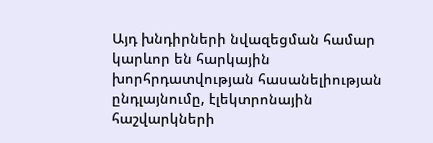Այդ խնդիրների նվազեցման համար կարևոր են հարկային խորհրդատվության հասանելիության ընդլայնումը, էլեկտրոնային հաշվարկների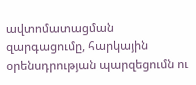ավտոմատացման զարգացումը, հարկային օրենսդրության պարզեցումն ու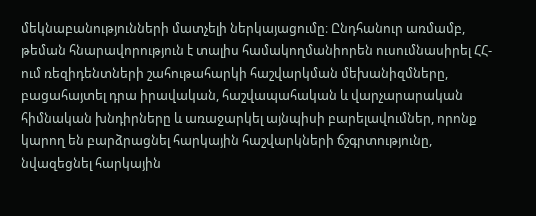մեկնաբանությունների մատչելի ներկայացումը։ Ընդհանուր առմամբ, թեման հնարավորություն է տալիս համակողմանիորեն ուսումնասիրել ՀՀ-ում ռեզիդենտների շահութահարկի հաշվարկման մեխանիզմները, բացահայտել դրա իրավական, հաշվապահական և վարչարարական հիմնական խնդիրները և առաջարկել այնպիսի բարելավումներ, որոնք կարող են բարձրացնել հարկային հաշվարկների ճշգրտությունը, նվազեցնել հարկային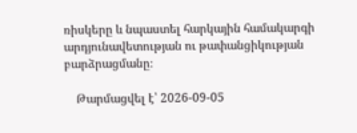ռիսկերը և նպաստել հարկային համակարգի արդյունավետության ու թափանցիկության բարձրացմանը։

    Թարմացվել է՝ 2026-09-05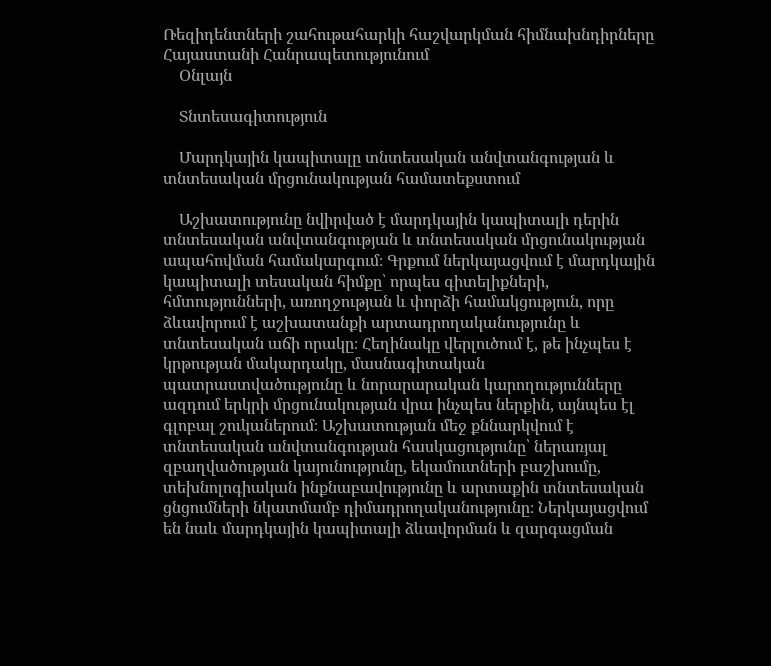Ռեզիդենտների շահութահարկի հաշվարկման հիմնախնդիրները Հայաստանի Հանրապետությունում
    Օնլայն

    Տնտեսագիտություն

    Մարդկային կապիտալը տնտեսական անվտանգության և տնտեսական մրցունակության համատեքստում

    Աշխատությունը նվիրված է մարդկային կապիտալի դերին տնտեսական անվտանգության և տնտեսական մրցունակության ապահովման համակարգում։ Գրքում ներկայացվում է մարդկային կապիտալի տեսական հիմքը՝ որպես գիտելիքների, հմտությունների, առողջության և փորձի համակցություն, որը ձևավորում է աշխատանքի արտադրողականությունը և տնտեսական աճի որակը։ Հեղինակը վերլուծում է, թե ինչպես է կրթության մակարդակը, մասնագիտական պատրաստվածությունը և նորարարական կարողությունները ազդում երկրի մրցունակության վրա ինչպես ներքին, այնպես էլ գլոբալ շուկաներում։ Աշխատության մեջ քննարկվում է տնտեսական անվտանգության հասկացությունը՝ ներառյալ զբաղվածության կայունությունը, եկամուտների բաշխումը, տեխնոլոգիական ինքնաբավությունը և արտաքին տնտեսական ցնցումների նկատմամբ դիմադրողականությունը։ Ներկայացվում են նաև մարդկային կապիտալի ձևավորման և զարգացման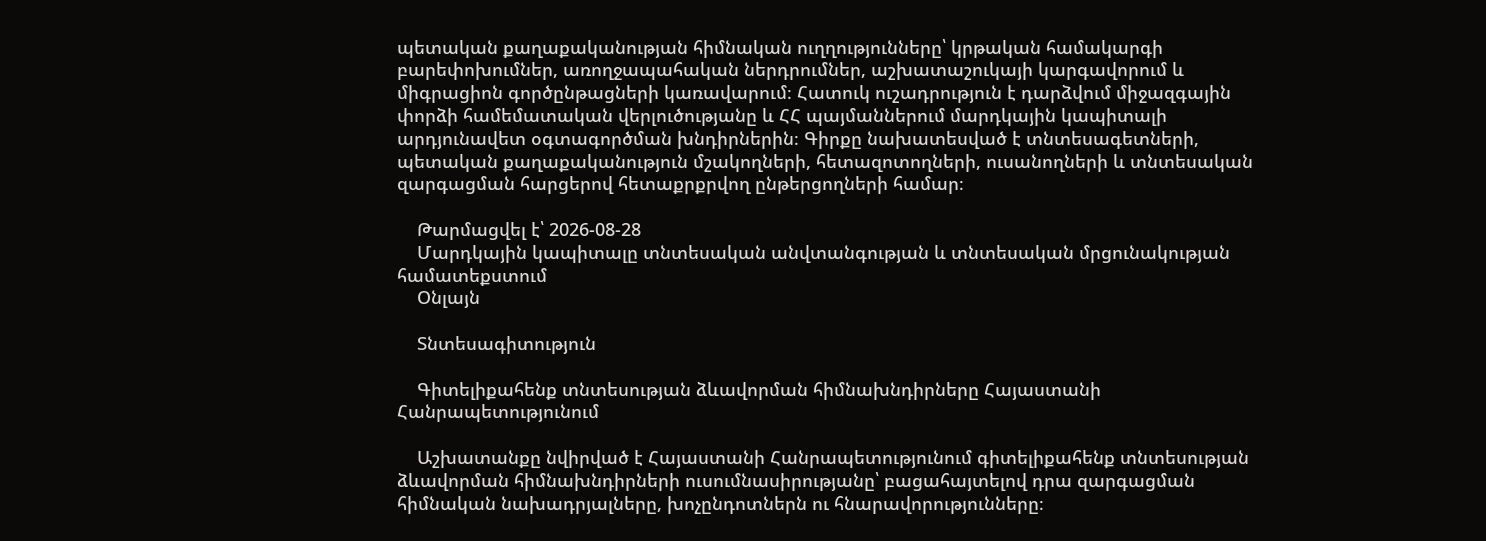պետական քաղաքականության հիմնական ուղղությունները՝ կրթական համակարգի բարեփոխումներ, առողջապահական ներդրումներ, աշխատաշուկայի կարգավորում և միգրացիոն գործընթացների կառավարում։ Հատուկ ուշադրություն է դարձվում միջազգային փորձի համեմատական վերլուծությանը և ՀՀ պայմաններում մարդկային կապիտալի արդյունավետ օգտագործման խնդիրներին։ Գիրքը նախատեսված է տնտեսագետների, պետական քաղաքականություն մշակողների, հետազոտողների, ուսանողների և տնտեսական զարգացման հարցերով հետաքրքրվող ընթերցողների համար։

    Թարմացվել է՝ 2026-08-28
    Մարդկային կապիտալը տնտեսական անվտանգության և տնտեսական մրցունակության համատեքստում
    Օնլայն

    Տնտեսագիտություն

    Գիտելիքահենք տնտեսության ձևավորման հիմնախնդիրները Հայաստանի Հանրապետությունում

    Աշխատանքը նվիրված է Հայաստանի Հանրապետությունում գիտելիքահենք տնտեսության ձևավորման հիմնախնդիրների ուսումնասիրությանը՝ բացահայտելով դրա զարգացման հիմնական նախադրյալները, խոչընդոտներն ու հնարավորությունները։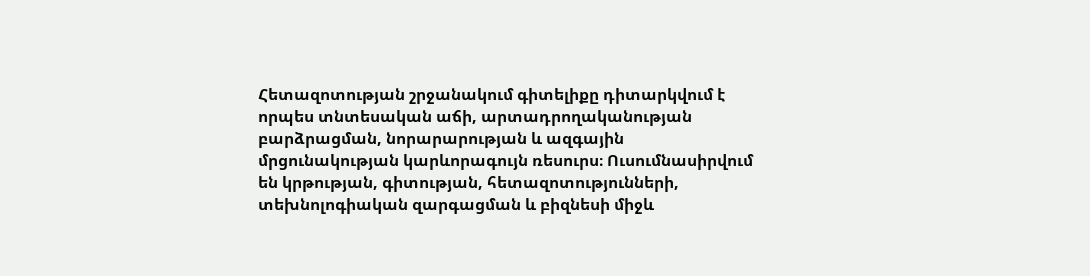Հետազոտության շրջանակում գիտելիքը դիտարկվում է որպես տնտեսական աճի, արտադրողականության բարձրացման, նորարարության և ազգային մրցունակության կարևորագույն ռեսուրս։ Ուսումնասիրվում են կրթության, գիտության, հետազոտությունների, տեխնոլոգիական զարգացման և բիզնեսի միջև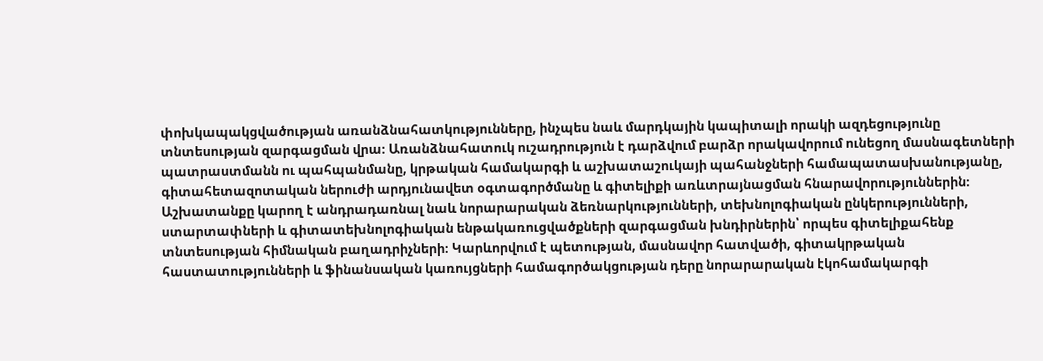փոխկապակցվածության առանձնահատկությունները, ինչպես նաև մարդկային կապիտալի որակի ազդեցությունը տնտեսության զարգացման վրա։ Առանձնահատուկ ուշադրություն է դարձվում բարձր որակավորում ունեցող մասնագետների պատրաստմանն ու պահպանմանը, կրթական համակարգի և աշխատաշուկայի պահանջների համապատասխանությանը, գիտահետազոտական ներուժի արդյունավետ օգտագործմանը և գիտելիքի առևտրայնացման հնարավորություններին։ Աշխատանքը կարող է անդրադառնալ նաև նորարարական ձեռնարկությունների, տեխնոլոգիական ընկերությունների, ստարտափների և գիտատեխնոլոգիական ենթակառուցվածքների զարգացման խնդիրներին՝ որպես գիտելիքահենք տնտեսության հիմնական բաղադրիչների։ Կարևորվում է պետության, մասնավոր հատվածի, գիտակրթական հաստատությունների և ֆինանսական կառույցների համագործակցության դերը նորարարական էկոհամակարգի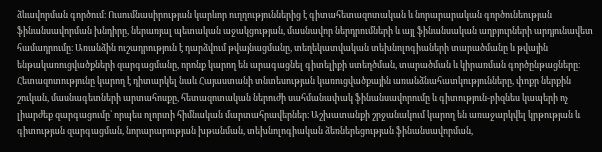ձևավորման գործում։ Ուսումնասիրության կարևոր ուղղություններից է գիտահետազոտական և նորարարական գործունեության ֆինանսավորման խնդիրը, ներառյալ պետական աջակցության, մասնավոր ներդրումների և այլ ֆինանսական աղբյուրների արդյունավետ համադրումը։ Առանձին ուշադրություն է դարձվում թվայնացմանը, տեղեկատվական տեխնոլոգիաների տարածմանը և թվային ենթակառուցվածքների զարգացմանը, որոնք կարող են արագացնել գիտելիքի ստեղծման, տարածման և կիրառման գործընթացները։ Հետազոտությունը կարող է դիտարկել նաև Հայաստանի տնտեսության կառուցվածքային առանձնահատկությունները, փոքր ներքին շուկան, մասնագետների արտահոսքը, հետազոտական ներուժի սահմանափակ ֆինանսավորումը և գիտություն-բիզնես կապերի ոչ լիարժեք զարգացումը՝ որպես ոլորտի հիմնական մարտահրավերներ։ Աշխատանքի շրջանակում կարող են առաջարկվել կրթության և գիտության զարգացման, նորարարության խթանման, տեխնոլոգիական ձեռներեցության ֆինանսավորման,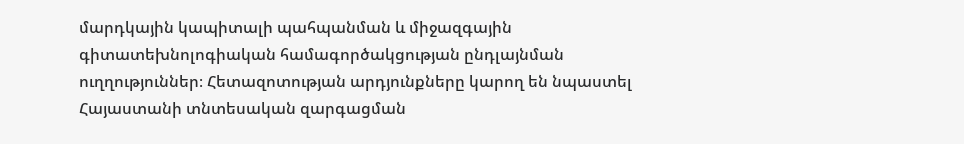մարդկային կապիտալի պահպանման և միջազգային գիտատեխնոլոգիական համագործակցության ընդլայնման ուղղություններ։ Հետազոտության արդյունքները կարող են նպաստել Հայաստանի տնտեսական զարգացման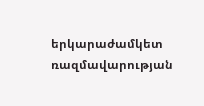երկարաժամկետ ռազմավարության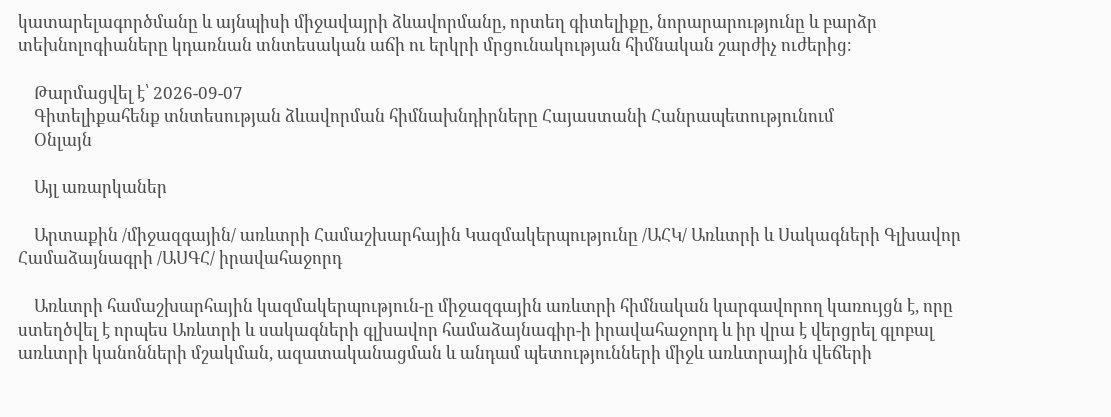կատարելագործմանը և այնպիսի միջավայրի ձևավորմանը, որտեղ գիտելիքը, նորարարությունը և բարձր տեխնոլոգիաները կդառնան տնտեսական աճի ու երկրի մրցունակության հիմնական շարժիչ ուժերից։

    Թարմացվել է՝ 2026-09-07
    Գիտելիքահենք տնտեսության ձևավորման հիմնախնդիրները Հայաստանի Հանրապետությունում
    Օնլայն

    Այլ առարկաներ

    Արտաքին /միջազգային/ առևտրի Համաշխարհային Կազմակերպությունը /ԱՀԿ/ Առևտրի և Սակագների Գլխավոր Համաձայնագրի /ԱՍԳՀ/ իրավահաջորդ

    Առևտրի համաշխարհային կազմակերպություն-ը միջազգային առևտրի հիմնական կարգավորող կառույցն է, որը ստեղծվել է որպես Առևտրի և սակագների գլխավոր համաձայնագիր-ի իրավահաջորդ և իր վրա է վերցրել գլոբալ առևտրի կանոնների մշակման, ազատականացման և անդամ պետությունների միջև առևտրային վեճերի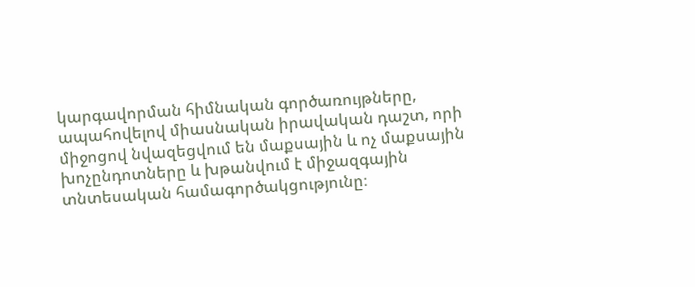կարգավորման հիմնական գործառույթները, ապահովելով միասնական իրավական դաշտ, որի միջոցով նվազեցվում են մաքսային և ոչ մաքսային խոչընդոտները և խթանվում է միջազգային տնտեսական համագործակցությունը։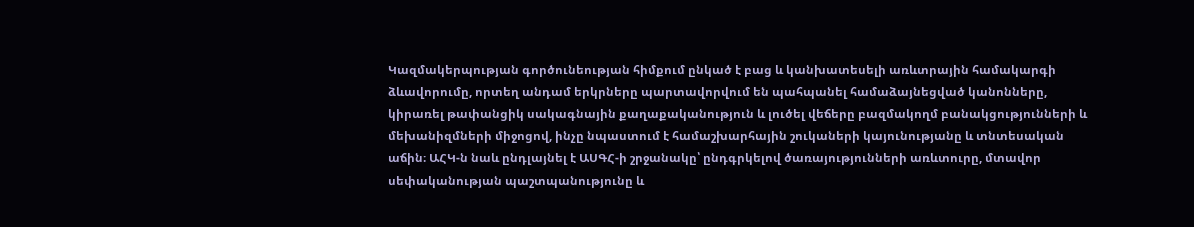Կազմակերպության գործունեության հիմքում ընկած է բաց և կանխատեսելի առևտրային համակարգի ձևավորումը, որտեղ անդամ երկրները պարտավորվում են պահպանել համաձայնեցված կանոնները, կիրառել թափանցիկ սակագնային քաղաքականություն և լուծել վեճերը բազմակողմ բանակցությունների և մեխանիզմների միջոցով, ինչը նպաստում է համաշխարհային շուկաների կայունությանը և տնտեսական աճին։ ԱՀԿ-ն նաև ընդլայնել է ԱՍԳՀ-ի շրջանակը՝ ընդգրկելով ծառայությունների առևտուրը, մտավոր սեփականության պաշտպանությունը և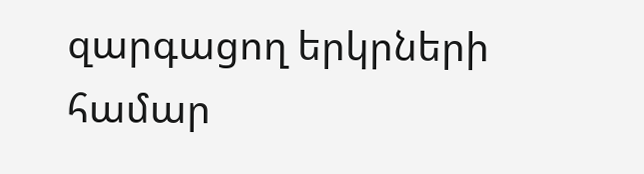զարգացող երկրների համար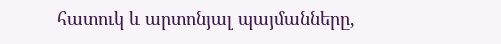հատուկ և արտոնյալ պայմանները,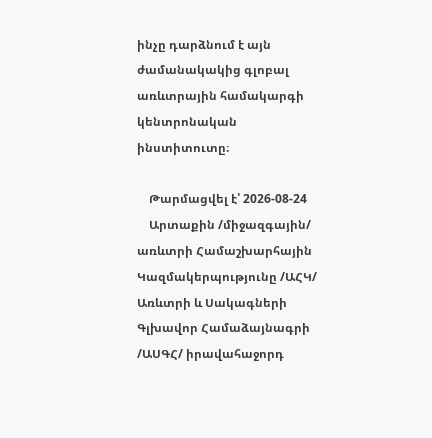ինչը դարձնում է այն ժամանակակից գլոբալ առևտրային համակարգի կենտրոնական ինստիտուտը։

    Թարմացվել է՝ 2026-08-24
    Արտաքին /միջազգային/ առևտրի Համաշխարհային Կազմակերպությունը /ԱՀԿ/ Առևտրի և Սակագների Գլխավոր Համաձայնագրի /ԱՍԳՀ/ իրավահաջորդ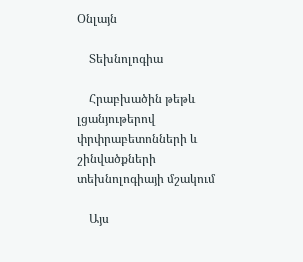Օնլայն

    Տեխնոլոգիա

    Հրաբխածին թեթև լցանյութերով փրփրաբետոնների և շինվածքների տեխնոլոգիայի մշակում

    Այս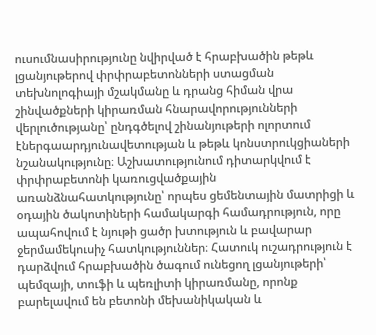ուսումնասիրությունը նվիրված է հրաբխածին թեթև լցանյութերով փրփրաբետոնների ստացման տեխնոլոգիայի մշակմանը և դրանց հիման վրա շինվածքների կիրառման հնարավորությունների վերլուծությանը՝ ընդգծելով շինանյութերի ոլորտում էներգաարդյունավետության և թեթև կոնստրուկցիաների նշանակությունը։ Աշխատությունում դիտարկվում է փրփրաբետոնի կառուցվածքային առանձնահատկությունը՝ որպես ցեմենտային մատրիցի և օդային ծակոտիների համակարգի համադրություն, որը ապահովում է նյութի ցածր խտություն և բավարար ջերմամեկուսիչ հատկություններ։ Հատուկ ուշադրություն է դարձվում հրաբխածին ծագում ունեցող լցանյութերի՝ պեմզայի, տուֆի և պեռլիտի կիրառմանը, որոնք բարելավում են բետոնի մեխանիկական և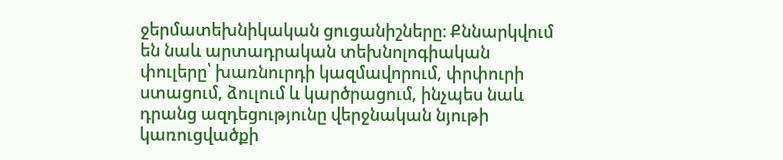ջերմատեխնիկական ցուցանիշները։ Քննարկվում են նաև արտադրական տեխնոլոգիական փուլերը՝ խառնուրդի կազմավորում, փրփուրի ստացում, ձուլում և կարծրացում, ինչպես նաև դրանց ազդեցությունը վերջնական նյութի կառուցվածքի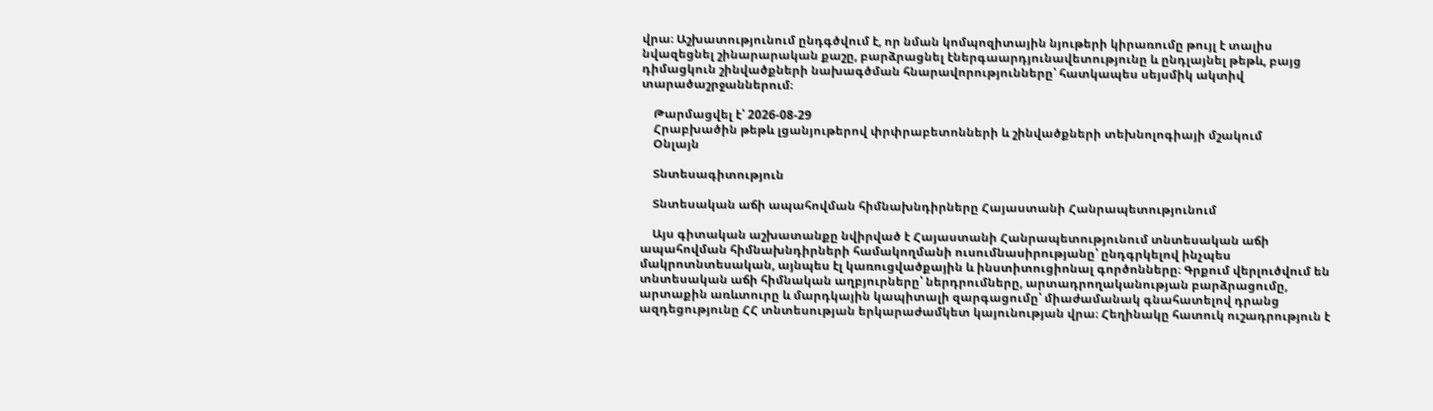վրա։ Աշխատությունում ընդգծվում է, որ նման կոմպոզիտային նյութերի կիրառումը թույլ է տալիս նվազեցնել շինարարական քաշը, բարձրացնել էներգաարդյունավետությունը և ընդլայնել թեթև, բայց դիմացկուն շինվածքների նախագծման հնարավորությունները՝ հատկապես սեյսմիկ ակտիվ տարածաշրջաններում։

    Թարմացվել է՝ 2026-08-29
    Հրաբխածին թեթև լցանյութերով փրփրաբետոնների և շինվածքների տեխնոլոգիայի մշակում
    Օնլայն

    Տնտեսագիտություն

    Տնտեսական աճի ապահովման հիմնախնդիրները Հայաստանի Հանրապետությունում

    Այս գիտական աշխատանքը նվիրված է Հայաստանի Հանրապետությունում տնտեսական աճի ապահովման հիմնախնդիրների համակողմանի ուսումնասիրությանը՝ ընդգրկելով ինչպես մակրոտնտեսական, այնպես էլ կառուցվածքային և ինստիտուցիոնալ գործոնները։ Գրքում վերլուծվում են տնտեսական աճի հիմնական աղբյուրները՝ ներդրումները, արտադրողականության բարձրացումը, արտաքին առևտուրը և մարդկային կապիտալի զարգացումը՝ միաժամանակ գնահատելով դրանց ազդեցությունը ՀՀ տնտեսության երկարաժամկետ կայունության վրա։ Հեղինակը հատուկ ուշադրություն է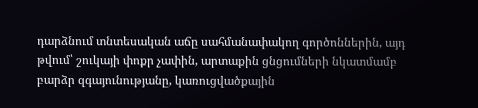դարձնում տնտեսական աճը սահմանափակող գործոններին, այդ թվում՝ շուկայի փոքր չափին, արտաքին ցնցումների նկատմամբ բարձր զգայունությանը, կառուցվածքային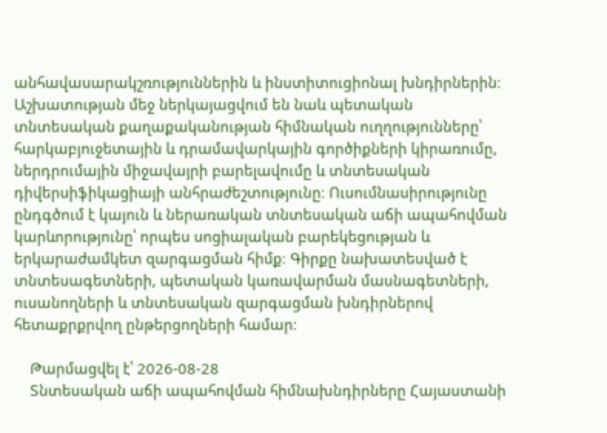անհավասարակշռություններին և ինստիտուցիոնալ խնդիրներին։ Աշխատության մեջ ներկայացվում են նաև պետական տնտեսական քաղաքականության հիմնական ուղղությունները՝ հարկաբյուջետային և դրամավարկային գործիքների կիրառումը, ներդրումային միջավայրի բարելավումը և տնտեսական դիվերսիֆիկացիայի անհրաժեշտությունը։ Ուսումնասիրությունը ընդգծում է կայուն և ներառական տնտեսական աճի ապահովման կարևորությունը՝ որպես սոցիալական բարեկեցության և երկարաժամկետ զարգացման հիմք։ Գիրքը նախատեսված է տնտեսագետների, պետական կառավարման մասնագետների, ուսանողների և տնտեսական զարգացման խնդիրներով հետաքրքրվող ընթերցողների համար։

    Թարմացվել է՝ 2026-08-28
    Տնտեսական աճի ապահովման հիմնախնդիրները Հայաստանի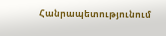Հանրապետությունում